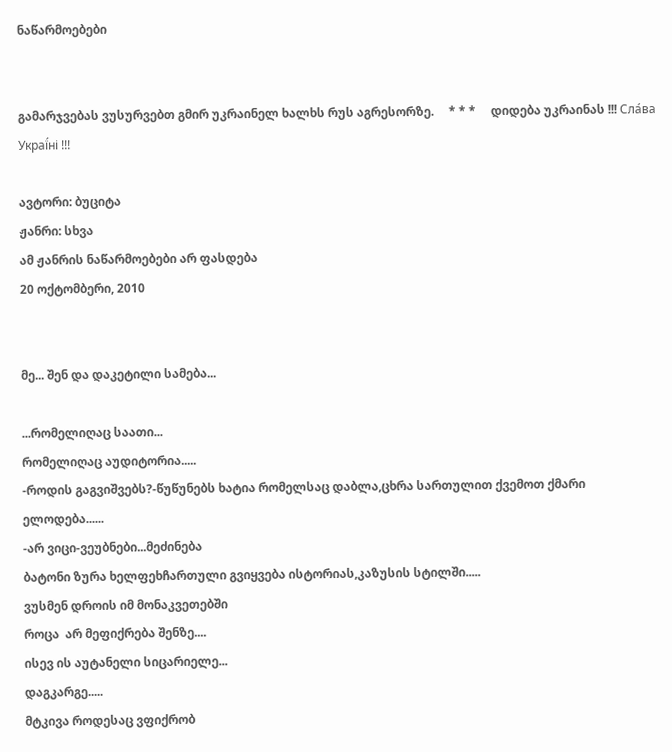ნაწარმოებები


გამარჯვებას ვუსურვებთ გმირ უკრაინელ ხალხს რუს აგრესორზე.     * * *     დიდება უკრაინას !!! Сла́ва Украї́ні !!!

ავტორი: ბუციტა
ჟანრი: სხვა
ამ ჟანრის ნაწარმოებები არ ფასდება
20 ოქტომბერი, 2010


მე... შენ და დაკეტილი სამება...

...რომელიღაც საათი...
რომელიღაც აუდიტორია.....
-როდის გაგვიშვებს?-წუწუნებს ხატია რომელსაც დაბლა,ცხრა სართულით ქვემოთ ქმარი ელოდება......
-არ ვიცი-ვეუბნები...მეძინება
ბატონი ზურა ხელფეხჩართული გვიყვება ისტორიას,კაზუსის სტილში.....
ვუსმენ დროის იმ მონაკვეთებში
როცა  არ მეფიქრება შენზე....
ისევ ის აუტანელი სიცარიელე...
დაგკარგე.....
მტკივა როდესაც ვფიქრობ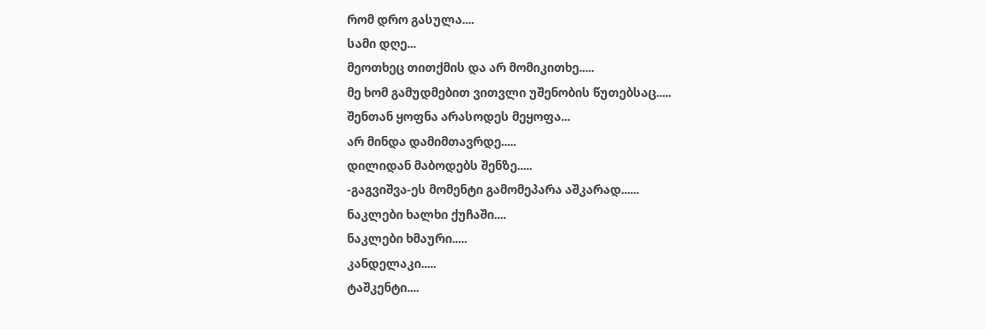რომ დრო გასულა....
სამი დღე...
მეოთხეც თითქმის და არ მომიკითხე.....
მე ხომ გამუდმებით ვითვლი უშენობის წუთებსაც.....
შენთან ყოფნა არასოდეს მეყოფა...
არ მინდა დამიმთავრდე.....
დილიდან მაბოდებს შენზე.....
-გაგვიშვა-ეს მომენტი გამომეპარა აშკარად......
ნაკლები ხალხი ქუჩაში....
ნაკლები ხმაური.....
კანდელაკი.....
ტაშკენტი....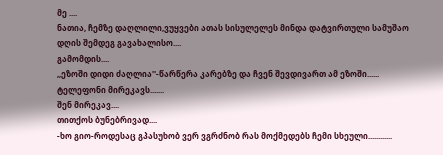მე ....
ნათია, ჩემზე დაღლილი,ვუყვები ათას სისულელეს მინდა დატვირთული სამუშაო დღის შემდეგ გავახალისო....
გამომდის....
,,ეზოში დიდი ძაღლია''-წარწერა კარებზე და ჩვენ შევდივართ ამ ეზოში......
ტელეფონი მირეკავს.......
შენ მირეკავ....
თითქოს ბუნებრივად....
-ხო გიო-როდესაც გპასუხობ ვერ ვგრძნობ რას მოქმედებს ჩემი სხეული............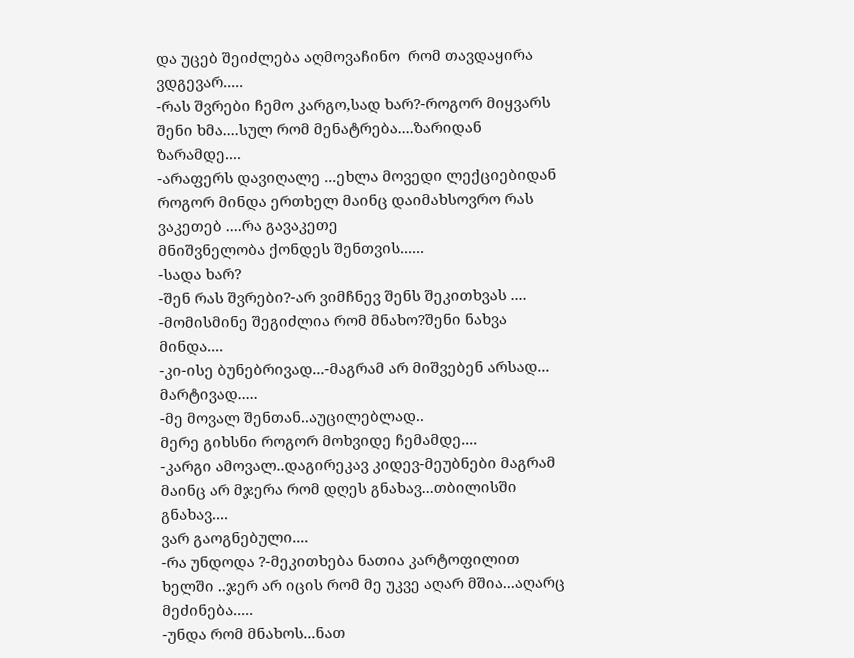და უცებ შეიძლება აღმოვაჩინო  რომ თავდაყირა ვდგევარ.....
-რას შვრები ჩემო კარგო,სად ხარ?-როგორ მიყვარს შენი ხმა....სულ რომ მენატრება....ზარიდან ზარამდე....
-არაფერს დავიღალე ...ეხლა მოვედი ლექციებიდან
როგორ მინდა ერთხელ მაინც დაიმახსოვრო რას ვაკეთებ ....რა გავაკეთე
მნიშვნელობა ქონდეს შენთვის......
-სადა ხარ?
-შენ რას შვრები?-არ ვიმჩნევ შენს შეკითხვას ....
-მომისმინე შეგიძლია რომ მნახო?შენი ნახვა მინდა....
-კი-ისე ბუნებრივად...-მაგრამ არ მიშვებენ არსად...
მარტივად.....
-მე მოვალ შენთან..აუცილებლად..
მერე გიხსნი როგორ მოხვიდე ჩემამდე....
-კარგი ამოვალ..დაგირეკავ კიდევ-მეუბნები მაგრამ მაინც არ მჯერა რომ დღეს გნახავ...თბილისში გნახავ....
ვარ გაოგნებული....
-რა უნდოდა ?-მეკითხება ნათია კარტოფილით ხელში ..ჯერ არ იცის რომ მე უკვე აღარ მშია...აღარც მეძინება.....
-უნდა რომ მნახოს...ნათ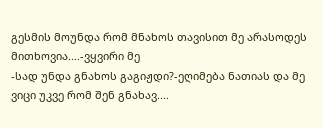გესმის მოუნდა რომ მნახოს თავისით მე არასოდეს მითხოვია....-ვყვირი მე
-სად უნდა გნახოს გაგიჟდი?-ეღიმება ნათიას და მე ვიცი უკვე რომ შენ გნახავ....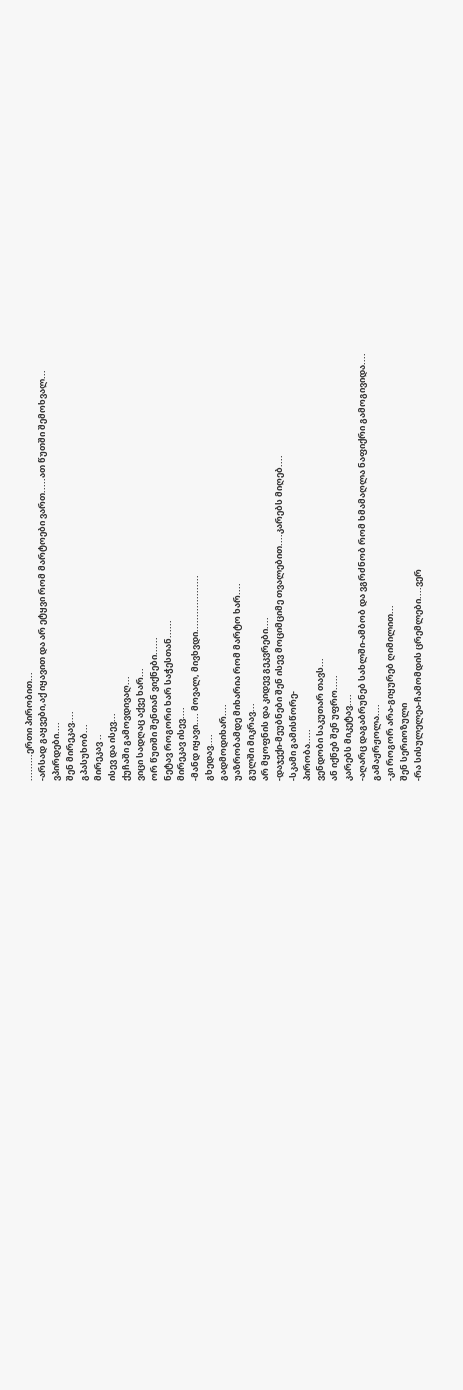.........ერთი პირობით...
-არსად გაყვები,აქ იყავით და არ ეტყვი რომ მარტოები ვართ.....ათ წუთში შემოხვალ...
ვპირდები....
შენ მირეკავ....
გპასუხობ...
მირეკავ ..
ისევ და ისევ...
ქუჩაში გამოვდივაღ...
ვიცი სადღაც აქვე ხარ...
ორ წუთში შენთან ვიქნები......
ნეტავ როგორი ხარ საჭესთან......
მირეკავ ისევ....
-მანდ იყავი.... მოვალ, მივხვდი...................
გხედავ....
გადმოდიხარ....
უაზრობამდე მიხარია რომ მარტო ხარ....
გულში მიკრავ...
არ მყოფნის და კიდევ გეკვრები....
-დაჯექი-მეუბნები შენ ისევ მოციმციმე თვალებით....კარებს მიღებ....
-სკამი გამისწორე-
პირობა.....
ვენდობი საკუთარ თავს...
ან იქნებ შენ უფრო.....
კარებს მიკეტავ....
-აღარც დაგაბრუნებ სახლში-ამბობ და ვგრძნობ რომ ხმამაღლა ნაფიქრი გამოგივიდა....
გამაჟრჟოლა....
-კი როგორ არა-გიყურებ ღიმილით...
შენ სერიოზული
-რა სისულელეა-ჩამომდის ცრემლები....ვერ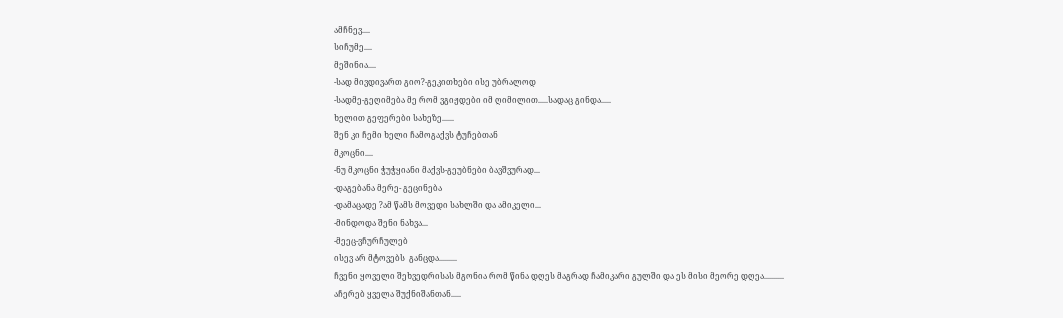ამჩნევ....
სიჩუმე....
მეშინია....
-სად მივდივართ გიო?-გეკითხები ისე უბრალოდ
-სადმე-გეღიმება მე რომ ვგიჟდები იმ ღიმილით.....სადაც გინდა.....
ხელით გეფერები სახეზე......
შენ კი ჩემი ხელი ჩამოგაქვს ტუჩებთან
მკოცნი....
-ნუ მკოცნი ჭუჭყიანი მაქვს-გეუბნები ბავშვურად...
-დაგებანა მერე- გეცინება
-დამაცადე ?ამ წამს მოვედი სახლში და ამიკელი...
-მინდოდა შენი ნახვა...
-მეეც-ვჩურჩულებ
ისევ არ მტოვებს  განცდა.........
ჩვენი ყოველი შეხვედრისას მგონია რომ წინა დღეს მაგრად ჩამიკარი გულში და ეს მისი მეორე დღეა..........
აჩერებ ყველა შუქნიშანთან.....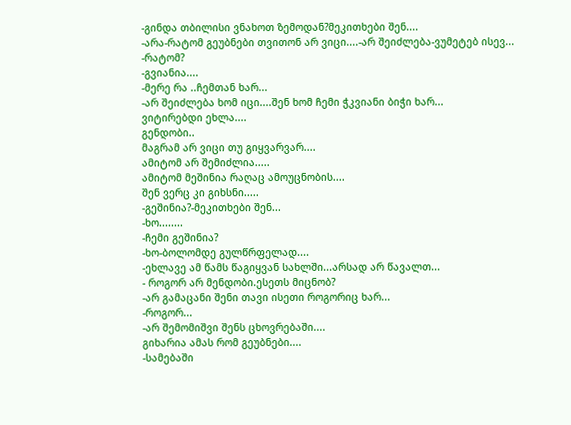-გინდა თბილისი ვნახოთ ზემოდან?მეკითხები შენ....
-არა-რატომ გეუბნები თვითონ არ ვიცი....-არ შეიძლება-ვუმეტებ ისევ...
-რატომ?
-გვიანია....
-მერე რა ..ჩემთან ხარ...
-არ შეიძლება ხომ იცი....შენ ხომ ჩემი ჭკვიანი ბიჭი ხარ...
ვიტირებდი ეხლა....
გენდობი..
მაგრამ არ ვიცი თუ გიყვარვარ....
ამიტომ არ შემიძლია.....
ამიტომ მეშინია რაღაც ამოუცნობის....
შენ ვერც კი გიხსნი.....
-გეშინია?-მეკითხები შენ...
-ხო........
-ჩემი გეშინია?
-ხო-ბოლომდე გულწრფელად....
-ეხლავე ამ წამს წაგიყვან სახლში...არსად არ წავალთ...
- როგორ არ მენდობი.ესეთს მიცნობ?
-არ გამაცანი შენი თავი ისეთი როგორიც ხარ...
-როგორ...
-არ შემომიშვი შენს ცხოვრებაში....
გიხარია ამას რომ გეუბნები....
-სამებაში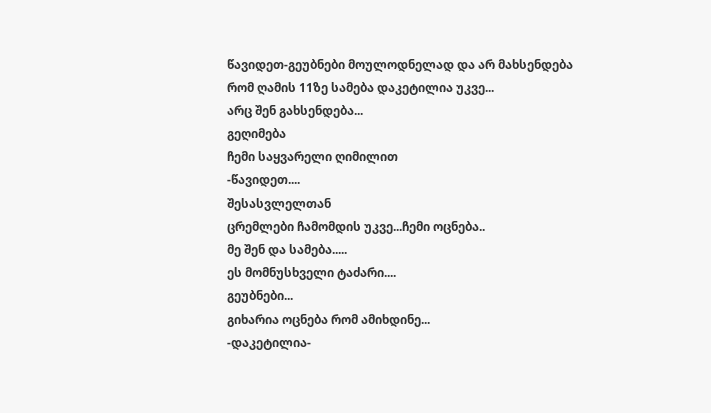წავიდეთ-გეუბნები მოულოდნელად და არ მახსენდება რომ ღამის 11ზე სამება დაკეტილია უკვე...
არც შენ გახსენდება...
გეღიმება
ჩემი საყვარელი ღიმილით
-წავიდეთ....
შესასვლელთან
ცრემლები ჩამომდის უკვე...ჩემი ოცნება..
მე შენ და სამება.....
ეს მომნუსხველი ტაძარი....
გეუბნები...
გიხარია ოცნება რომ ამიხდინე...
-დაკეტილია-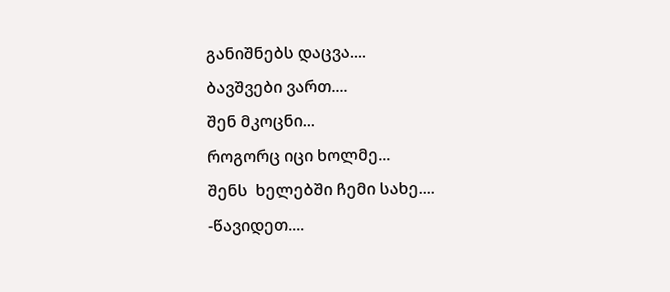განიშნებს დაცვა....
ბავშვები ვართ....
შენ მკოცნი...
როგორც იცი ხოლმე...
შენს  ხელებში ჩემი სახე....
-წავიდეთ....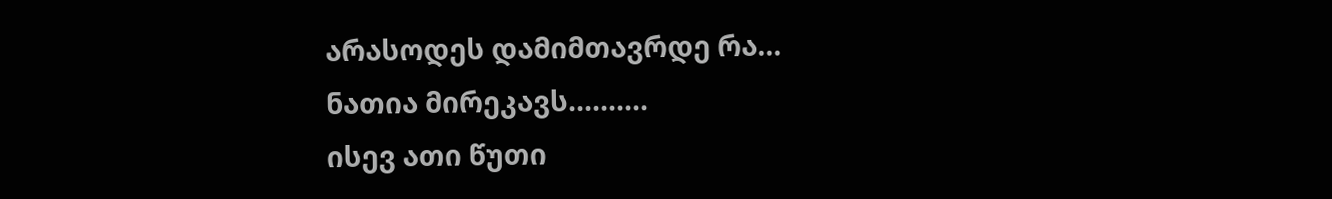არასოდეს დამიმთავრდე რა...
ნათია მირეკავს..........
ისევ ათი წუთი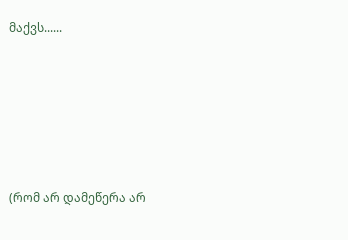მაქვს......






(რომ არ დამეწერა არ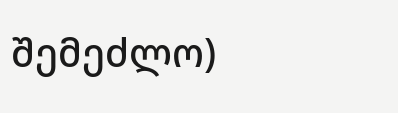შემეძლო)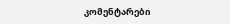კომენტარები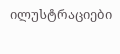ილუსტრაციები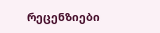რეცენზიები